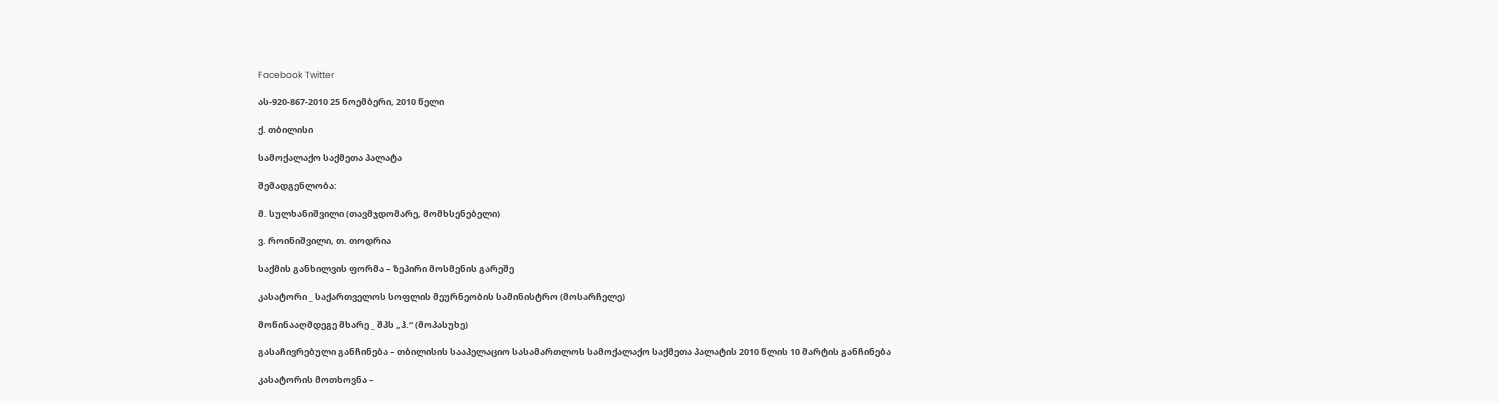Facebook Twitter

ას-920-867-2010 25 ნოემბერი, 2010 წელი

ქ. თბილისი

სამოქალაქო საქმეთა პალატა

შემადგენლობა:

მ. სულხანიშვილი (თავმჯდომარე, მომხსენებელი)

ვ. როინიშვილი, თ. თოდრია

საქმის განხილვის ფორმა – ზეპირი მოსმენის გარეშე

კასატორი _ საქართველოს სოფლის მეურნეობის სამინისტრო (მოსარჩელე)

მოწინააღმდეგე მხარე _ შპს „ჰ.“ (მოპასუხე)

გასაჩივრებული განჩინება – თბილისის სააპელაციო სასამართლოს სამოქალაქო საქმეთა პალატის 2010 წლის 10 მარტის განჩინება

კასატორის მოთხოვნა –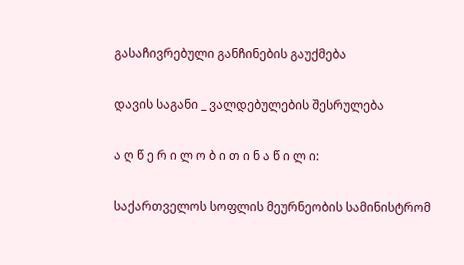გასაჩივრებული განჩინების გაუქმება

დავის საგანი _ ვალდებულების შესრულება

ა ღ წ ე რ ი ლ ო ბ ი თ ი ნ ა წ ი ლ ი:

საქართველოს სოფლის მეურნეობის სამინისტრომ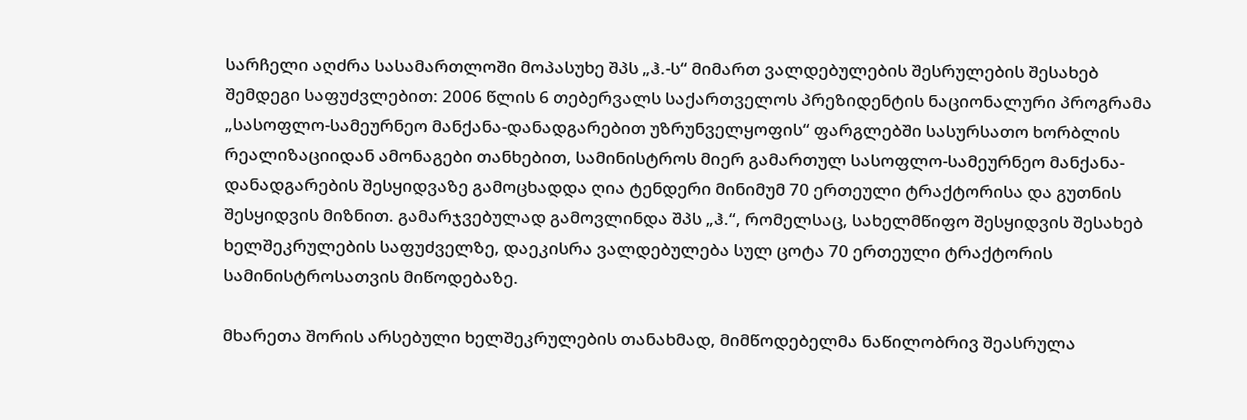სარჩელი აღძრა სასამართლოში მოპასუხე შპს „ჰ.-ს“ მიმართ ვალდებულების შესრულების შესახებ შემდეგი საფუძვლებით: 2006 წლის 6 თებერვალს საქართველოს პრეზიდენტის ნაციონალური პროგრამა „სასოფლო-სამეურნეო მანქანა-დანადგარებით უზრუნველყოფის“ ფარგლებში სასურსათო ხორბლის რეალიზაციიდან ამონაგები თანხებით, სამინისტროს მიერ გამართულ სასოფლო-სამეურნეო მანქანა-დანადგარების შესყიდვაზე გამოცხადდა ღია ტენდერი მინიმუმ 70 ერთეული ტრაქტორისა და გუთნის შესყიდვის მიზნით. გამარჯვებულად გამოვლინდა შპს „ჰ.“, რომელსაც, სახელმწიფო შესყიდვის შესახებ ხელშეკრულების საფუძველზე, დაეკისრა ვალდებულება სულ ცოტა 70 ერთეული ტრაქტორის სამინისტროსათვის მიწოდებაზე.

მხარეთა შორის არსებული ხელშეკრულების თანახმად, მიმწოდებელმა ნაწილობრივ შეასრულა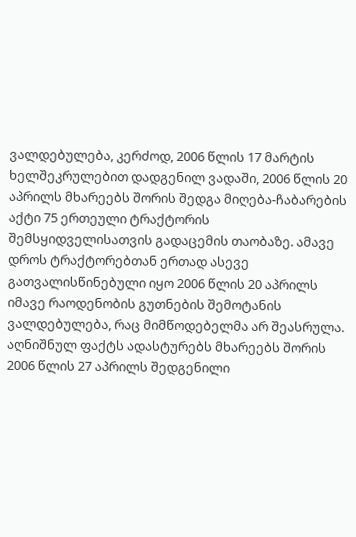ვალდებულება, კერძოდ, 2006 წლის 17 მარტის ხელშეკრულებით დადგენილ ვადაში, 2006 წლის 20 აპრილს მხარეებს შორის შედგა მიღება-ჩაბარების აქტი 75 ერთეული ტრაქტორის შემსყიდველისათვის გადაცემის თაობაზე. ამავე დროს ტრაქტორებთან ერთად ასევე გათვალისწინებული იყო 2006 წლის 20 აპრილს იმავე რაოდენობის გუთნების შემოტანის ვალდებულება, რაც მიმწოდებელმა არ შეასრულა. აღნიშნულ ფაქტს ადასტურებს მხარეებს შორის 2006 წლის 27 აპრილს შედგენილი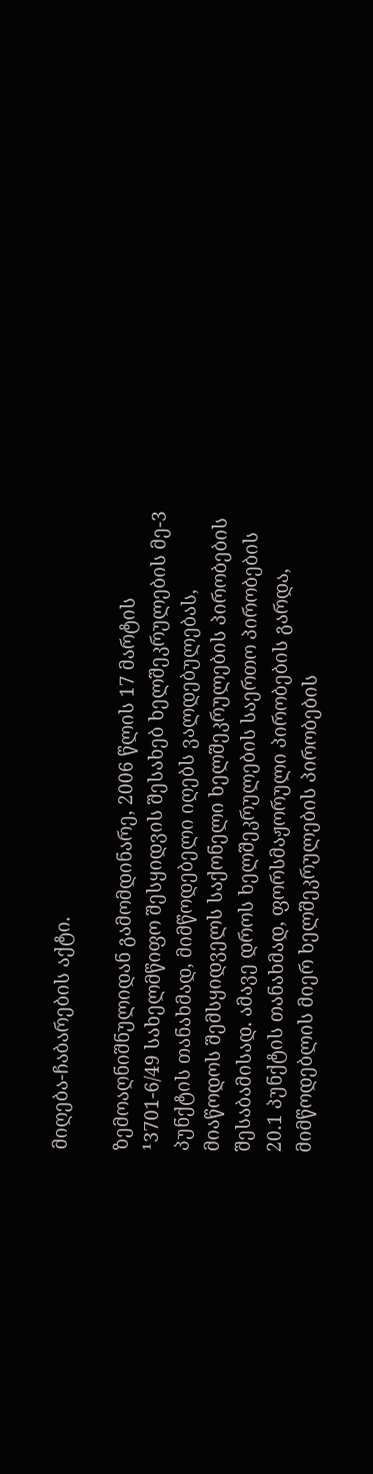მიღება-ჩაბარების აქტი.

ზემოაღნიშნულიდან გამომდინარე, 2006 წლის 17 მარტის ¹3701-6/49 სახელმწიფო შესყიდვის შესახებ ხელშეკრულების მე-3 პუნქტის თანახმად, მიმწოდებელი იღებს ვალდებულებას, მიაწოდოს შემსყიდველს საქონელი ხელშეკრულების პირობების შესაბამისად. ამავე დროს ხელშეკრულების საერთო პირობების 20.1 პუნქტის თანახმად, ფორსმაჟორული პირობების გარდა, მიმწოდებლის მიერ ხელშეკრულების პირობების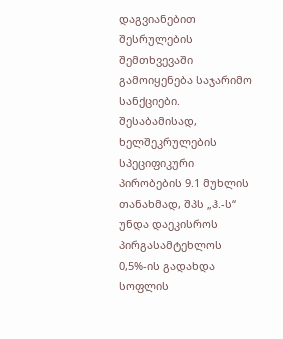დაგვიანებით შესრულების შემთხვევაში გამოიყენება საჯარიმო სანქციები. შესაბამისად, ხელშეკრულების სპეციფიკური პირობების 9.1 მუხლის თანახმად, შპს „ჰ.-ს“ უნდა დაეკისროს პირგასამტეხლოს 0,5%-ის გადახდა სოფლის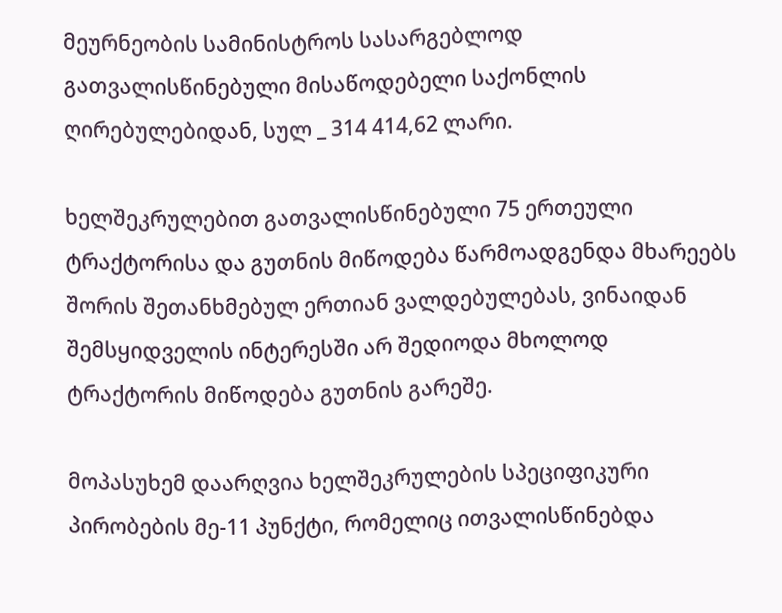მეურნეობის სამინისტროს სასარგებლოდ გათვალისწინებული მისაწოდებელი საქონლის ღირებულებიდან, სულ _ 314 414,62 ლარი.

ხელშეკრულებით გათვალისწინებული 75 ერთეული ტრაქტორისა და გუთნის მიწოდება წარმოადგენდა მხარეებს შორის შეთანხმებულ ერთიან ვალდებულებას, ვინაიდან შემსყიდველის ინტერესში არ შედიოდა მხოლოდ ტრაქტორის მიწოდება გუთნის გარეშე.

მოპასუხემ დაარღვია ხელშეკრულების სპეციფიკური პირობების მე-11 პუნქტი, რომელიც ითვალისწინებდა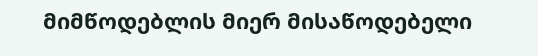მიმწოდებლის მიერ მისაწოდებელი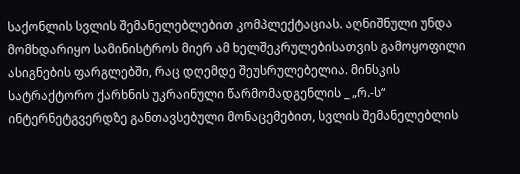საქონლის სვლის შემანელებლებით კომპლექტაციას. აღნიშნული უნდა მომხდარიყო სამინისტროს მიერ ამ ხელშეკრულებისათვის გამოყოფილი ასიგნების ფარგლებში, რაც დღემდე შეუსრულებელია. მინსკის სატრაქტორო ქარხნის უკრაინული წარმომადგენლის _ „რ.-ს“ ინტერნეტგვერდზე განთავსებული მონაცემებით, სვლის შემანელებლის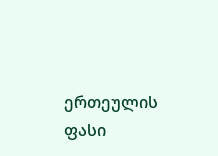ერთეულის ფასი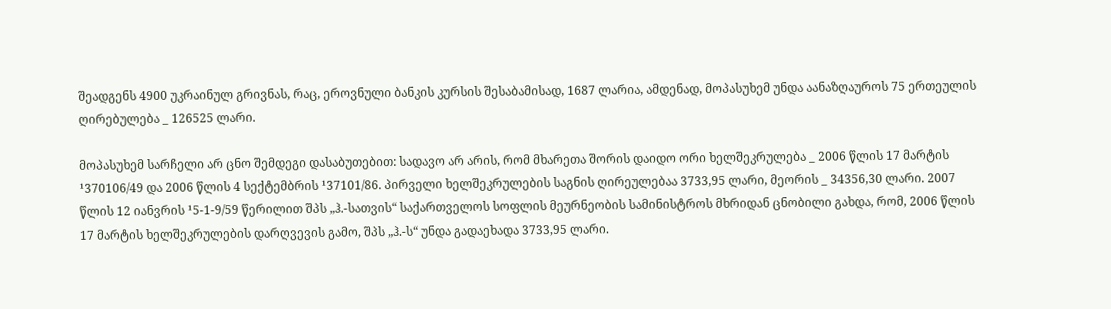შეადგენს 4900 უკრაინულ გრივნას, რაც, ეროვნული ბანკის კურსის შესაბამისად, 1687 ლარია, ამდენად, მოპასუხემ უნდა აანაზღაუროს 75 ერთეულის ღირებულება _ 126525 ლარი.

მოპასუხემ სარჩელი არ ცნო შემდეგი დასაბუთებით: სადავო არ არის, რომ მხარეთა შორის დაიდო ორი ხელშეკრულება _ 2006 წლის 17 მარტის ¹370106/49 და 2006 წლის 4 სექტემბრის ¹37101/86. პირველი ხელშეკრულების საგნის ღირეულებაა 3733,95 ლარი, მეორის _ 34356,30 ლარი. 2007 წლის 12 იანვრის ¹5-1-9/59 წერილით შპს „ჰ.-სათვის“ საქართველოს სოფლის მეურნეობის სამინისტროს მხრიდან ცნობილი გახდა, რომ, 2006 წლის 17 მარტის ხელშეკრულების დარღვევის გამო, შპს „ჰ.-ს“ უნდა გადაეხადა 3733,95 ლარი.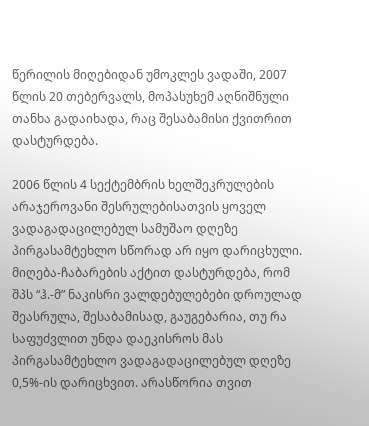წერილის მიღებიდან უმოკლეს ვადაში, 2007 წლის 20 თებერვალს, მოპასუხემ აღნიშნული თანხა გადაიხადა, რაც შესაბამისი ქვითრით დასტურდება.

2006 წლის 4 სექტემბრის ხელშეკრულების არაჯეროვანი შესრულებისათვის ყოველ ვადაგადაცილებულ სამუშაო დღეზე პირგასამტეხლო სწორად არ იყო დარიცხული. მიღება-ჩაბარების აქტით დასტურდება, რომ შპს “ჰ.-მ” ნაკისრი ვალდებულებები დროულად შეასრულა, შესაბამისად, გაუგებარია, თუ რა საფუძვლით უნდა დაეკისროს მას პირგასამტეხლო ვადაგადაცილებულ დღეზე 0,5%-ის დარიცხვით. არასწორია თვით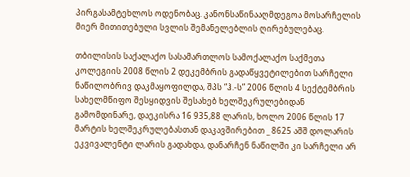პირგასამტეხლოს ოდენობაც. კანონსაწინააღმდეგოა მოსარჩელის მიერ მითითებული სვლის შემანელებლის ღირებულებაც.

თბილისის საქალაქო სასამართლოს სამოქალაქო საქმეთა კოლეგიის 2008 წლის 2 დეკემბრის გადაწყვეტილებით სარჩელი ნაწილობრივ დაკმაყოფილდა, შპს “ჰ.-ს” 2006 წლის 4 სექტემბრის სახელმწიფო შესყიდვის შესახებ ხელშეკრულებიდან გამომდინარე, დაეკისრა 16 935,88 ლარის, ხოლო 2006 წლის 17 მარტის ხელშეკრულებასთან დაკავშირებით _ 8625 აშშ დოლარის ეკვივალენტი ლარის გადახდა, დანარჩენ ნაწილში კი სარჩელი არ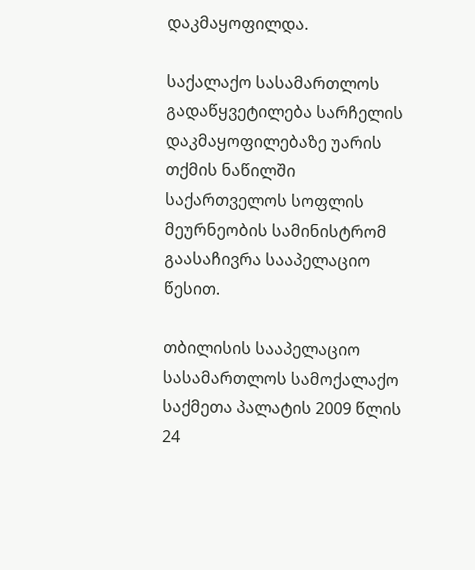დაკმაყოფილდა.

საქალაქო სასამართლოს გადაწყვეტილება სარჩელის დაკმაყოფილებაზე უარის თქმის ნაწილში საქართველოს სოფლის მეურნეობის სამინისტრომ გაასაჩივრა სააპელაციო წესით.

თბილისის სააპელაციო სასამართლოს სამოქალაქო საქმეთა პალატის 2009 წლის 24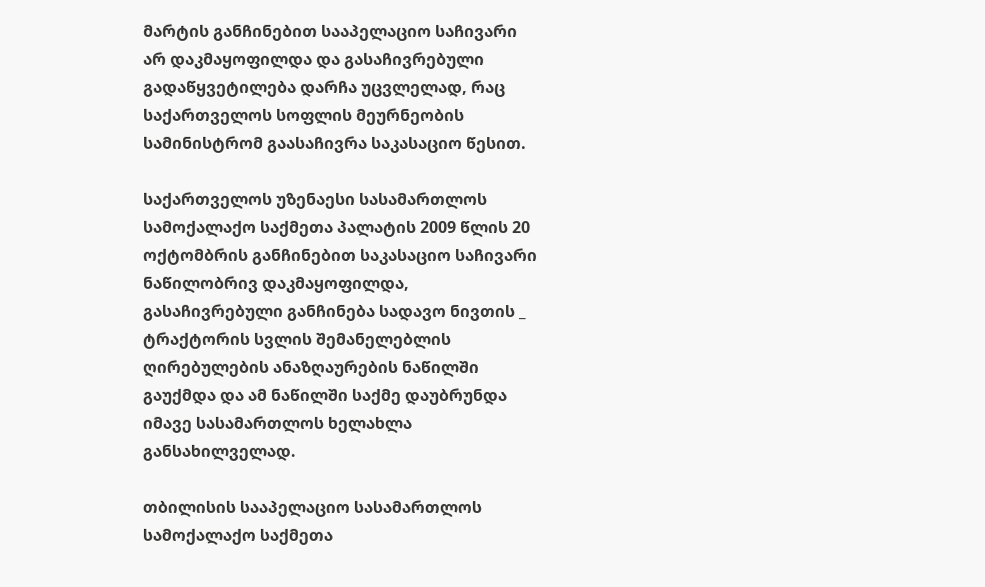მარტის განჩინებით სააპელაციო საჩივარი არ დაკმაყოფილდა და გასაჩივრებული გადაწყვეტილება დარჩა უცვლელად, რაც საქართველოს სოფლის მეურნეობის სამინისტრომ გაასაჩივრა საკასაციო წესით.

საქართველოს უზენაესი სასამართლოს სამოქალაქო საქმეთა პალატის 2009 წლის 20 ოქტომბრის განჩინებით საკასაციო საჩივარი ნაწილობრივ დაკმაყოფილდა, გასაჩივრებული განჩინება სადავო ნივთის _ ტრაქტორის სვლის შემანელებლის ღირებულების ანაზღაურების ნაწილში გაუქმდა და ამ ნაწილში საქმე დაუბრუნდა იმავე სასამართლოს ხელახლა განსახილველად.

თბილისის სააპელაციო სასამართლოს სამოქალაქო საქმეთა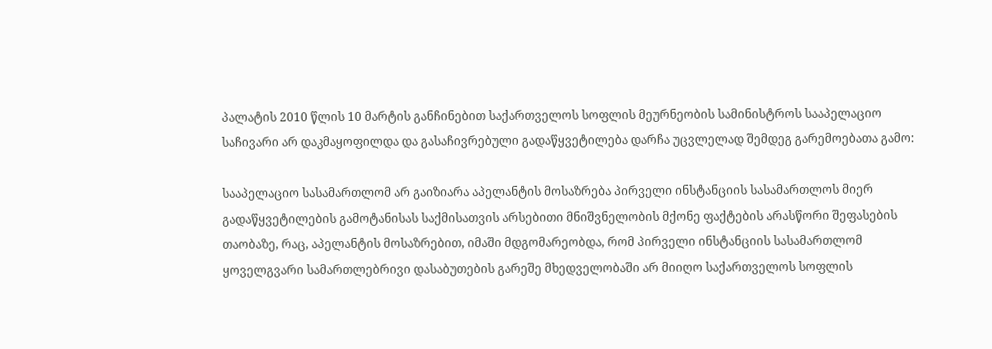პალატის 2010 წლის 10 მარტის განჩინებით საქართველოს სოფლის მეურნეობის სამინისტროს სააპელაციო საჩივარი არ დაკმაყოფილდა და გასაჩივრებული გადაწყვეტილება დარჩა უცვლელად შემდეგ გარემოებათა გამო:

სააპელაციო სასამართლომ არ გაიზიარა აპელანტის მოსაზრება პირველი ინსტანციის სასამართლოს მიერ გადაწყვეტილების გამოტანისას საქმისათვის არსებითი მნიშვნელობის მქონე ფაქტების არასწორი შეფასების თაობაზე, რაც, აპელანტის მოსაზრებით, იმაში მდგომარეობდა, რომ პირველი ინსტანციის სასამართლომ ყოველგვარი სამართლებრივი დასაბუთების გარეშე მხედველობაში არ მიიღო საქართველოს სოფლის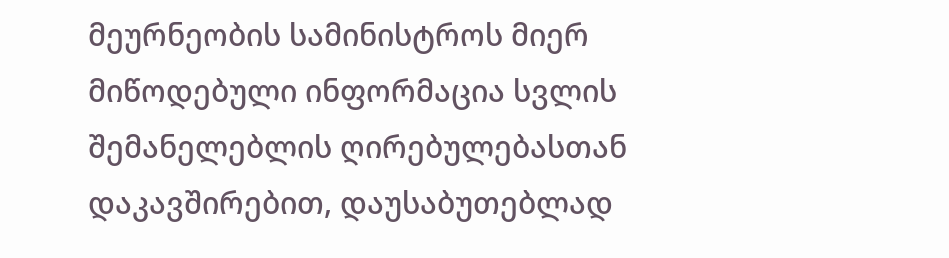მეურნეობის სამინისტროს მიერ მიწოდებული ინფორმაცია სვლის შემანელებლის ღირებულებასთან დაკავშირებით, დაუსაბუთებლად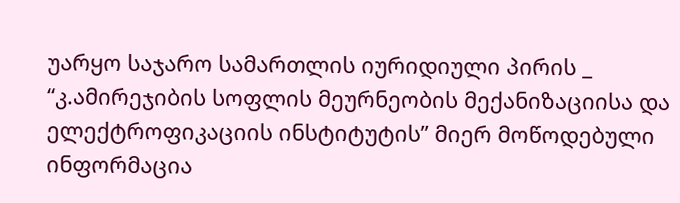უარყო საჯარო სამართლის იურიდიული პირის _ “კ.ამირეჯიბის სოფლის მეურნეობის მექანიზაციისა და ელექტროფიკაციის ინსტიტუტის” მიერ მოწოდებული ინფორმაცია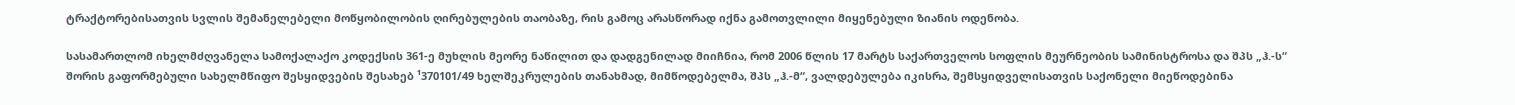ტრაქტორებისათვის სვლის შემანელებელი მოწყობილობის ღირებულების თაობაზე, რის გამოც არასწორად იქნა გამოთვლილი მიყენებული ზიანის ოდენობა.

სასამართლომ იხელმძღვანელა სამოქალაქო კოდექსის 361-ე მუხლის მეორე ნაწილით და დადგენილად მიიჩნია, რომ 2006 წლის 17 მარტს საქართველოს სოფლის მეურნეობის სამინისტროსა და შპს „ჰ.-ს“ შორის გაფორმებული სახელმწიფო შესყიდვების შესახებ ¹370101/49 ხელშეკრულების თანახმად, მიმწოდებელმა, შპს „ჰ.-მ“, ვალდებულება იკისრა, შემსყიდველისათვის საქონელი მიეწოდებინა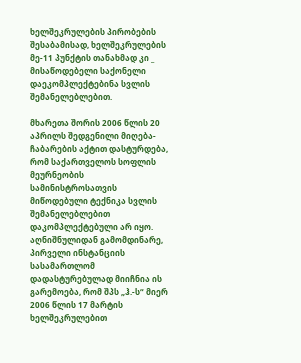ხელშეკრულების პირობების შესაბამისად, ხელშეკრულების მე-11 პუნქტის თანახმად კი _ მისაწოდებელი საქონელი დაეკომპლექტებინა სვლის შემანელებლებით.

მხარეთა შორის 2006 წლის 20 აპრილს შედგენილი მიღება-ჩაბარების აქტით დასტურდება, რომ საქართველოს სოფლის მეურნეობის სამინისტროსათვის მიწოდებული ტექნიკა სვლის შემანელებლებით დაკომპლექტებული არ იყო. აღნიშნულიდან გამომდინარე, პირველი ინსტანციის სასამართლომ დადასტურებულად მიიჩნია ის გარემოება, რომ შპს „ჰ.-ს“ მიერ 2006 წლის 17 მარტის ხელშეკრულებით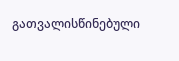გათვალისწინებული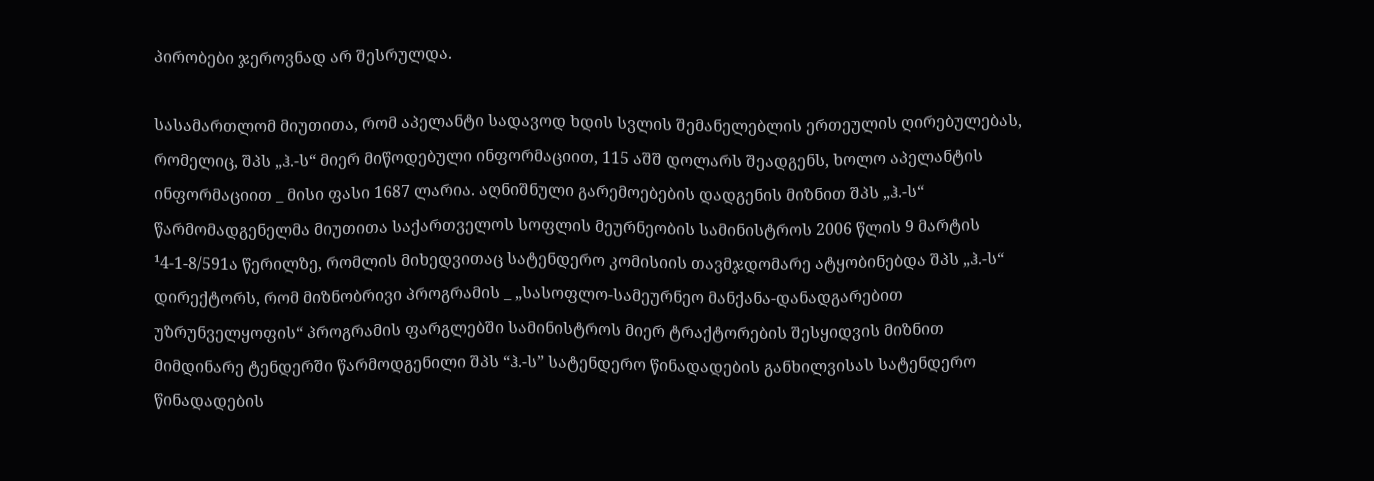პირობები ჯეროვნად არ შესრულდა.

სასამართლომ მიუთითა, რომ აპელანტი სადავოდ ხდის სვლის შემანელებლის ერთეულის ღირებულებას, რომელიც, შპს „ჰ.-ს“ მიერ მიწოდებული ინფორმაციით, 115 აშშ დოლარს შეადგენს, ხოლო აპელანტის ინფორმაციით _ მისი ფასი 1687 ლარია. აღნიშნული გარემოებების დადგენის მიზნით შპს „ჰ.-ს“ წარმომადგენელმა მიუთითა საქართველოს სოფლის მეურნეობის სამინისტროს 2006 წლის 9 მარტის ¹4-1-8/591ა წერილზე, რომლის მიხედვითაც სატენდერო კომისიის თავმჯდომარე ატყობინებდა შპს „ჰ.-ს“ დირექტორს, რომ მიზნობრივი პროგრამის _ „სასოფლო-სამეურნეო მანქანა-დანადგარებით უზრუნველყოფის“ პროგრამის ფარგლებში სამინისტროს მიერ ტრაქტორების შესყიდვის მიზნით მიმდინარე ტენდერში წარმოდგენილი შპს “ჰ.-ს” სატენდერო წინადადების განხილვისას სატენდერო წინადადების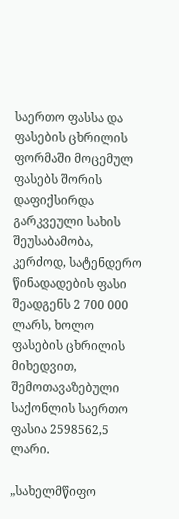საერთო ფასსა და ფასების ცხრილის ფორმაში მოცემულ ფასებს შორის დაფიქსირდა გარკვეული სახის შეუსაბამობა, კერძოდ, სატენდერო წინადადების ფასი შეადგენს 2 700 000 ლარს, ხოლო ფასების ცხრილის მიხედვით, შემოთავაზებული საქონლის საერთო ფასია 2598562,5 ლარი.

„სახელმწიფო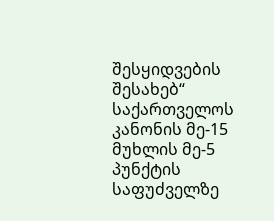შესყიდვების შესახებ“ საქართველოს კანონის მე-15 მუხლის მე-5 პუნქტის საფუძველზე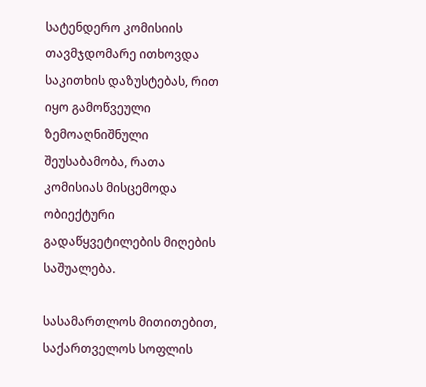სატენდერო კომისიის თავმჯდომარე ითხოვდა საკითხის დაზუსტებას, რით იყო გამოწვეული ზემოაღნიშნული შეუსაბამობა, რათა კომისიას მისცემოდა ობიექტური გადაწყვეტილების მიღების საშუალება.

სასამართლოს მითითებით, საქართველოს სოფლის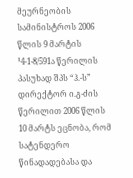მეურნეობის სამინისტროს 2006 წლის 9 მარტის ¹4-1-8/591ა წერილის პასუხად შპს “ჰ.-ს” დირექტორ ი.გ-ძის წერილით 2006 წლის 10 მარტს ეცნობა, რომ სატენდერო წინადადებასა და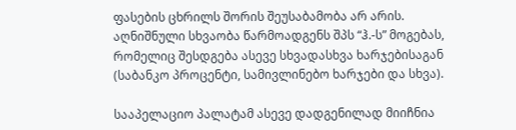ფასების ცხრილს შორის შეუსაბამობა არ არის. აღნიშნული სხვაობა წარმოადგენს შპს “ჰ.-ს” მოგებას, რომელიც შესდგება ასევე სხვადასხვა ხარჯებისაგან (საბანკო პროცენტი, სამივლინებო ხარჯები და სხვა).

სააპელაციო პალატამ ასევე დადგენილად მიიჩნია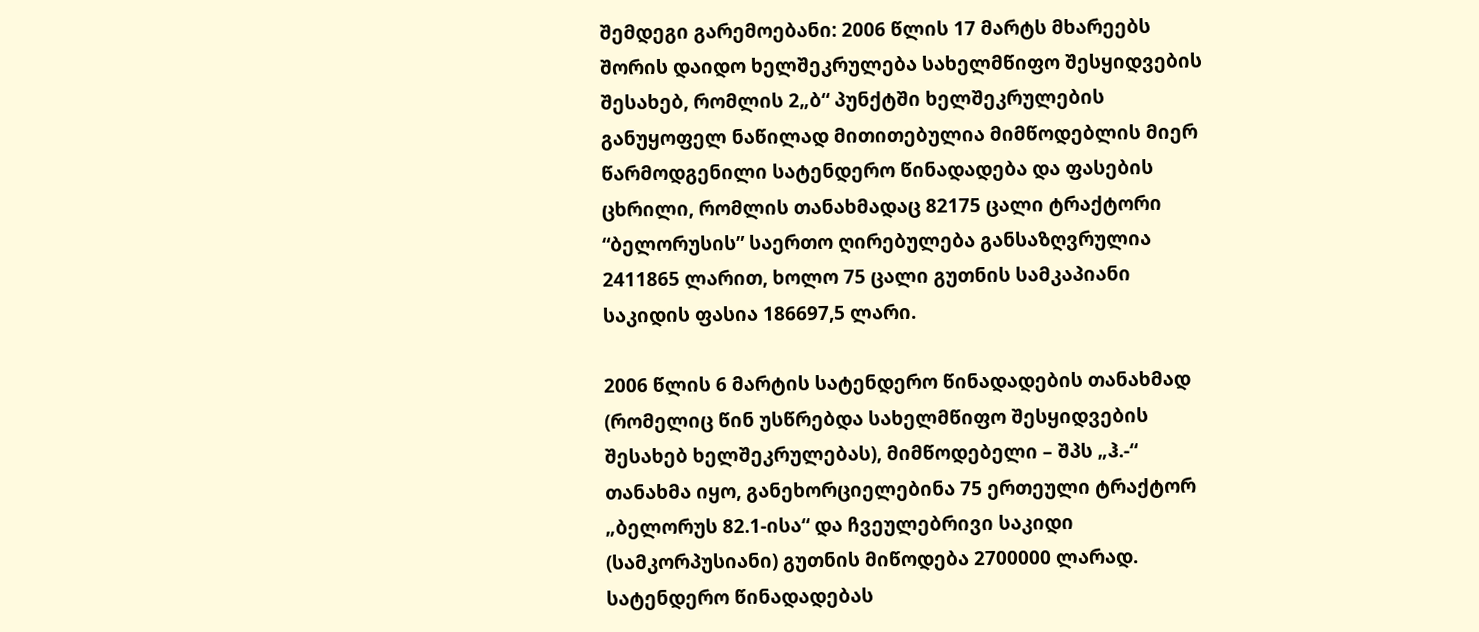შემდეგი გარემოებანი: 2006 წლის 17 მარტს მხარეებს შორის დაიდო ხელშეკრულება სახელმწიფო შესყიდვების შესახებ, რომლის 2„ბ“ პუნქტში ხელშეკრულების განუყოფელ ნაწილად მითითებულია მიმწოდებლის მიერ წარმოდგენილი სატენდერო წინადადება და ფასების ცხრილი, რომლის თანახმადაც 82175 ცალი ტრაქტორი “ბელორუსის” საერთო ღირებულება განსაზღვრულია 2411865 ლარით, ხოლო 75 ცალი გუთნის სამკაპიანი საკიდის ფასია 186697,5 ლარი.

2006 წლის 6 მარტის სატენდერო წინადადების თანახმად (რომელიც წინ უსწრებდა სახელმწიფო შესყიდვების შესახებ ხელშეკრულებას), მიმწოდებელი – შპს „ჰ.-“ თანახმა იყო, განეხორციელებინა 75 ერთეული ტრაქტორ „ბელორუს 82.1-ისა“ და ჩვეულებრივი საკიდი (სამკორპუსიანი) გუთნის მიწოდება 2700000 ლარად. სატენდერო წინადადებას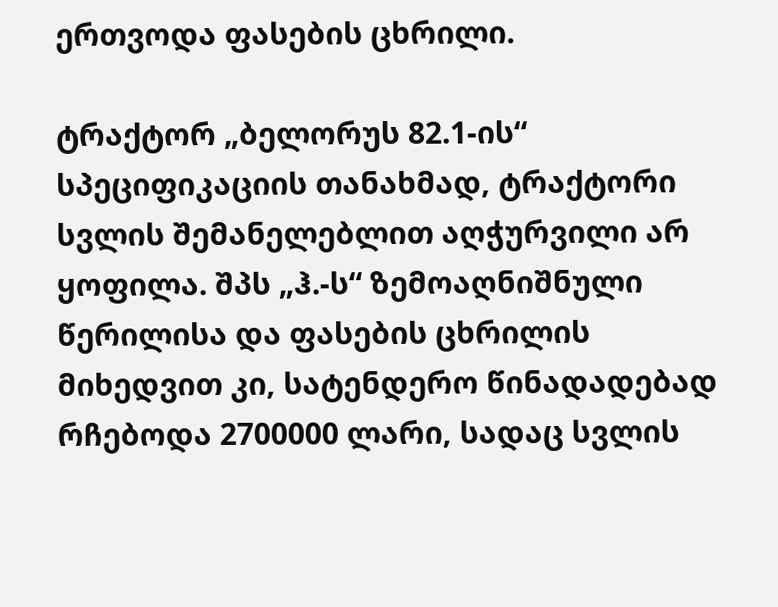ერთვოდა ფასების ცხრილი.

ტრაქტორ „ბელორუს 82.1-ის“ სპეციფიკაციის თანახმად, ტრაქტორი სვლის შემანელებლით აღჭურვილი არ ყოფილა. შპს „ჰ.-ს“ ზემოაღნიშნული წერილისა და ფასების ცხრილის მიხედვით კი, სატენდერო წინადადებად რჩებოდა 2700000 ლარი, სადაც სვლის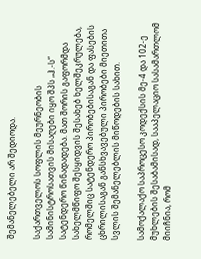შემანელებელი არ შედიოდა.

საქართველოს სოფლის მეურნეობის სამინისტროსათვის მისაღები იყო შპს „ჰ.-ს“ სატენდერო წინადადება. მათ შორის გაფორმდა სახელმწიფო შესყიდვის შესახებ ხელშეკრულება, რომელშიც სატენდერო პირობებისაგან და ფასების ცხრილისაგან განსხვავებული პირობები მიეთითა სვლის შემანელებლის მიწოდების სახით.

სამოქალაქო საპროცესო კოდექსის მე-4 და 102-ე მუხლების შესაბამისად, სააპელაციო სასამართლომ მიიჩნია, რომ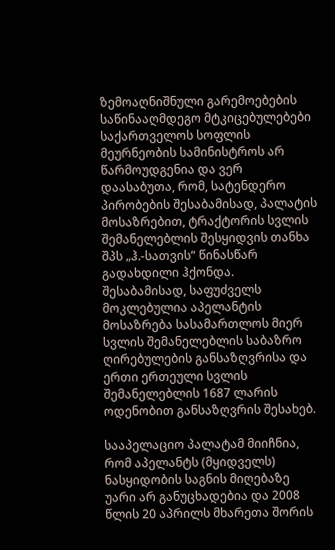ზემოაღნიშნული გარემოებების საწინააღმდეგო მტკიცებულებები საქართველოს სოფლის მეურნეობის სამინისტროს არ წარმოუდგენია და ვერ დაასაბუთა, რომ, სატენდერო პირობების შესაბამისად, პალატის მოსაზრებით, ტრაქტორის სვლის შემანელებლის შესყიდვის თანხა შპს „ჰ.-სათვის“ წინასწარ გადახდილი ჰქონდა. შესაბამისად, საფუძველს მოკლებულია აპელანტის მოსაზრება სასამართლოს მიერ სვლის შემანელებლის საბაზრო ღირებულების განსაზღვრისა და ერთი ერთეული სვლის შემანელებლის 1687 ლარის ოდენობით განსაზღვრის შესახებ.

სააპელაციო პალატამ მიიჩნია, რომ აპელანტს (მყიდველს) ნასყიდობის საგნის მიღებაზე უარი არ განუცხადებია და 2008 წლის 20 აპრილს მხარეთა შორის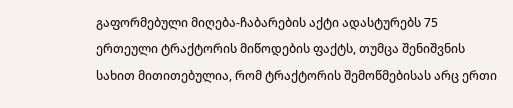გაფორმებული მიღება-ჩაბარების აქტი ადასტურებს 75 ერთეული ტრაქტორის მიწოდების ფაქტს, თუმცა შენიშვნის სახით მითითებულია, რომ ტრაქტორის შემოწმებისას არც ერთი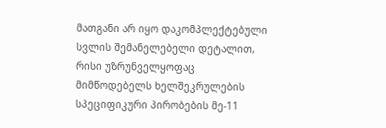მათგანი არ იყო დაკომპლექტებული სვლის შემანელებელი დეტალით, რისი უზრუნველყოფაც მიმწოდებელს ხელშეკრულების სპეციფიკური პირობების მე-11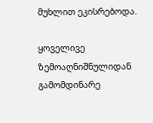მუხლით ეკისრებოდა.

ყოველივე ზემოაღნიშნულიდან გამომდინარე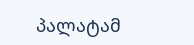პალატამ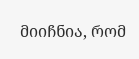მიიჩნია, რომ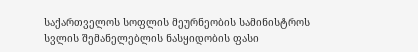საქართველოს სოფლის მეურნეობის სამინისტროს სვლის შემანელებლის ნასყიდობის ფასი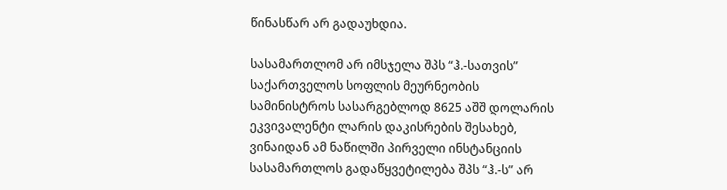წინასწარ არ გადაუხდია.

სასამართლომ არ იმსჯელა შპს “ჰ.-სათვის” საქართველოს სოფლის მეურნეობის სამინისტროს სასარგებლოდ 8625 აშშ დოლარის ეკვივალენტი ლარის დაკისრების შესახებ, ვინაიდან ამ ნაწილში პირველი ინსტანციის სასამართლოს გადაწყვეტილება შპს “ჰ.-ს” არ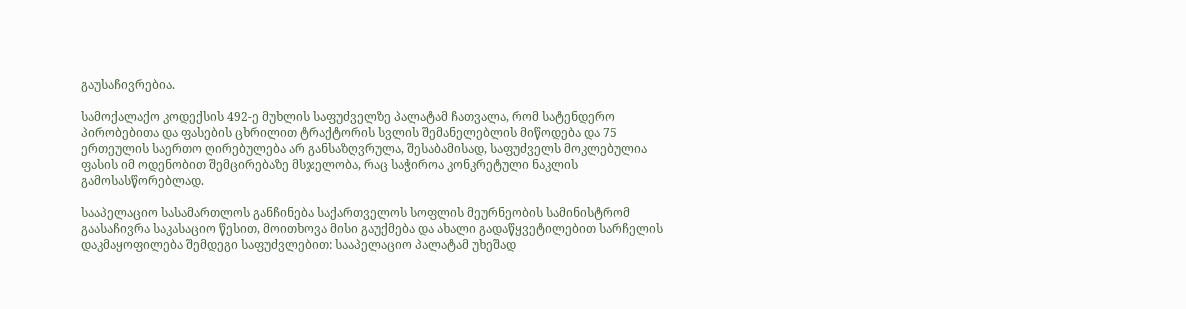გაუსაჩივრებია.

სამოქალაქო კოდექსის 492-ე მუხლის საფუძველზე პალატამ ჩათვალა, რომ სატენდერო პირობებითა და ფასების ცხრილით ტრაქტორის სვლის შემანელებლის მიწოდება და 75 ერთეულის საერთო ღირებულება არ განსაზღვრულა, შესაბამისად, საფუძველს მოკლებულია ფასის იმ ოდენობით შემცირებაზე მსჯელობა, რაც საჭიროა კონკრეტული ნაკლის გამოსასწორებლად.

სააპელაციო სასამართლოს განჩინება საქართველოს სოფლის მეურნეობის სამინისტრომ გაასაჩივრა საკასაციო წესით, მოითხოვა მისი გაუქმება და ახალი გადაწყვეტილებით სარჩელის დაკმაყოფილება შემდეგი საფუძვლებით: სააპელაციო პალატამ უხეშად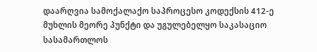დაარღვია სამოქალაქო საპროცესო კოდექსის 412-ე მუხლის მეორე პუნქტი და უგულებელყო საკასაციო სასამართლოს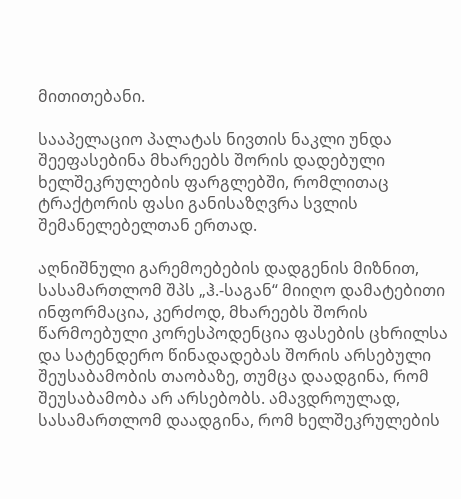მითითებანი.

სააპელაციო პალატას ნივთის ნაკლი უნდა შეეფასებინა მხარეებს შორის დადებული ხელშეკრულების ფარგლებში, რომლითაც ტრაქტორის ფასი განისაზღვრა სვლის შემანელებელთან ერთად.

აღნიშნული გარემოებების დადგენის მიზნით, სასამართლომ შპს „ჰ.-საგან“ მიიღო დამატებითი ინფორმაცია, კერძოდ, მხარეებს შორის წარმოებული კორესპოდენცია ფასების ცხრილსა და სატენდერო წინადადებას შორის არსებული შეუსაბამობის თაობაზე, თუმცა დაადგინა, რომ შეუსაბამობა არ არსებობს. ამავდროულად, სასამართლომ დაადგინა, რომ ხელშეკრულების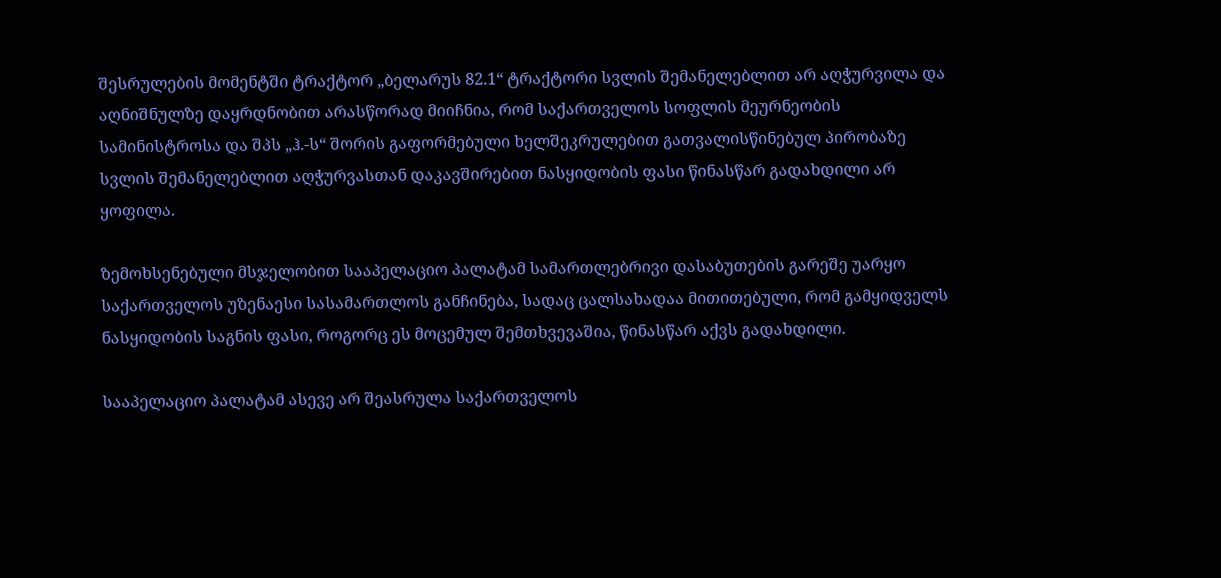შესრულების მომენტში ტრაქტორ „ბელარუს 82.1“ ტრაქტორი სვლის შემანელებლით არ აღჭურვილა და აღნიშნულზე დაყრდნობით არასწორად მიიჩნია, რომ საქართველოს სოფლის მეურნეობის სამინისტროსა და შპს „ჰ.-ს“ შორის გაფორმებული ხელშეკრულებით გათვალისწინებულ პირობაზე სვლის შემანელებლით აღჭურვასთან დაკავშირებით ნასყიდობის ფასი წინასწარ გადახდილი არ ყოფილა.

ზემოხსენებული მსჯელობით სააპელაციო პალატამ სამართლებრივი დასაბუთების გარეშე უარყო საქართველოს უზენაესი სასამართლოს განჩინება, სადაც ცალსახადაა მითითებული, რომ გამყიდველს ნასყიდობის საგნის ფასი, როგორც ეს მოცემულ შემთხვევაშია, წინასწარ აქვს გადახდილი.

სააპელაციო პალატამ ასევე არ შეასრულა საქართველოს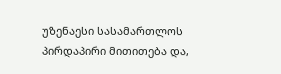უზენაესი სასამართლოს პირდაპირი მითითება და,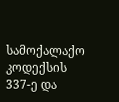სამოქალაქო კოდექსის 337-ე და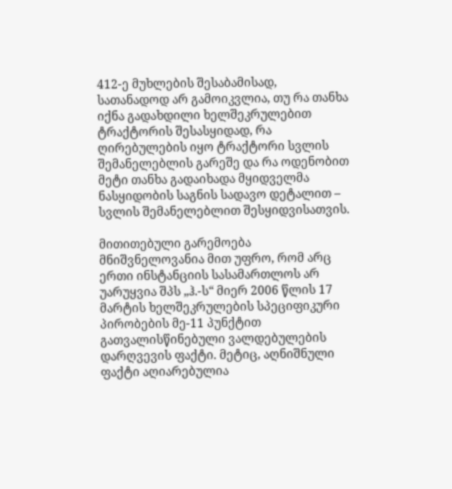412-ე მუხლების შესაბამისად, სათანადოდ არ გამოიკვლია, თუ რა თანხა იქნა გადახდილი ხელშეკრულებით ტრაქტორის შესასყიდად, რა ღირებულების იყო ტრაქტორი სვლის შემანელებლის გარეშე და რა ოდენობით მეტი თანხა გადაიხადა მყიდველმა ნასყიდობის საგნის სადავო დეტალით – სვლის შემანელებლით შესყიდვისათვის.

მითითებული გარემოება მნიშვნელოვანია მით უფრო, რომ არც ერთი ინსტანციის სასამართლოს არ უარუყვია შპს „ჰ.-ს“ მიერ 2006 წლის 17 მარტის ხელშეკრულების სპეციფიკური პირობების მე-11 პუნქტით გათვალისწინებული ვალდებულების დარღვევის ფაქტი. მეტიც, აღნიშნული ფაქტი აღიარებულია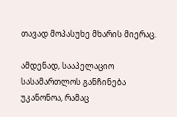თავად მოპასუხე მხარის მიერაც.

ამდენად, სააპელაციო სასამართლოს განჩინება უკანონოა, რამაც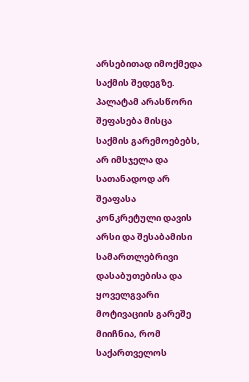არსებითად იმოქმედა საქმის შედეგზე. პალატამ არასწორი შეფასება მისცა საქმის გარემოებებს, არ იმსჯელა და სათანადოდ არ შეაფასა კონკრეტული დავის არსი და შესაბამისი სამართლებრივი დასაბუთებისა და ყოველგვარი მოტივაციის გარეშე მიიჩნია, რომ საქართველოს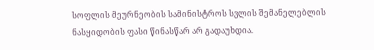სოფლის მეურნეობის სამინისტროს სვლის შემანელებლის ნასყიდობის ფასი წინასწარ არ გადაუხდია.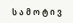ს ა მ ო ტ ი ვ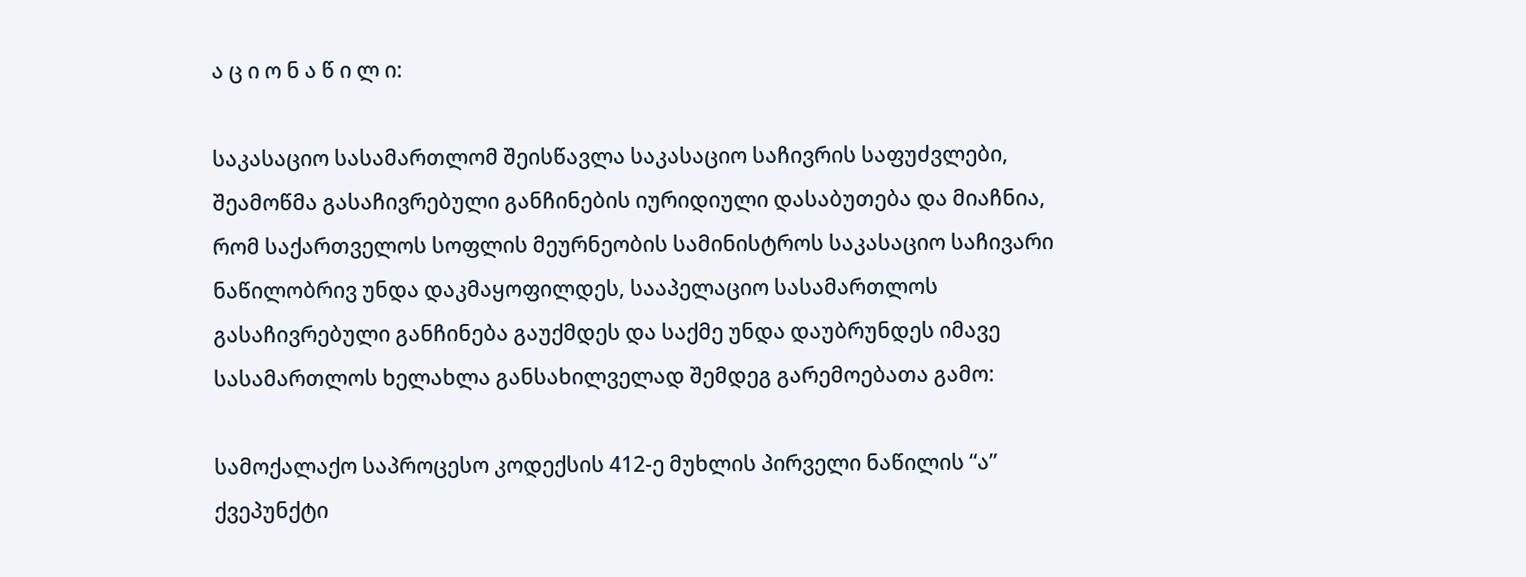ა ც ი ო ნ ა წ ი ლ ი:

საკასაციო სასამართლომ შეისწავლა საკასაციო საჩივრის საფუძვლები, შეამოწმა გასაჩივრებული განჩინების იურიდიული დასაბუთება და მიაჩნია, რომ საქართველოს სოფლის მეურნეობის სამინისტროს საკასაციო საჩივარი ნაწილობრივ უნდა დაკმაყოფილდეს, სააპელაციო სასამართლოს გასაჩივრებული განჩინება გაუქმდეს და საქმე უნდა დაუბრუნდეს იმავე სასამართლოს ხელახლა განსახილველად შემდეგ გარემოებათა გამო:

სამოქალაქო საპროცესო კოდექსის 412-ე მუხლის პირველი ნაწილის “ა” ქვეპუნქტი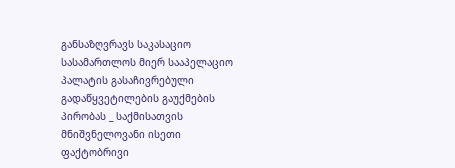განსაზღვრავს საკასაციო სასამართლოს მიერ სააპელაციო პალატის გასაჩივრებული გადაწყვეტილების გაუქმების პირობას _ საქმისათვის მნიშვნელოვანი ისეთი ფაქტობრივი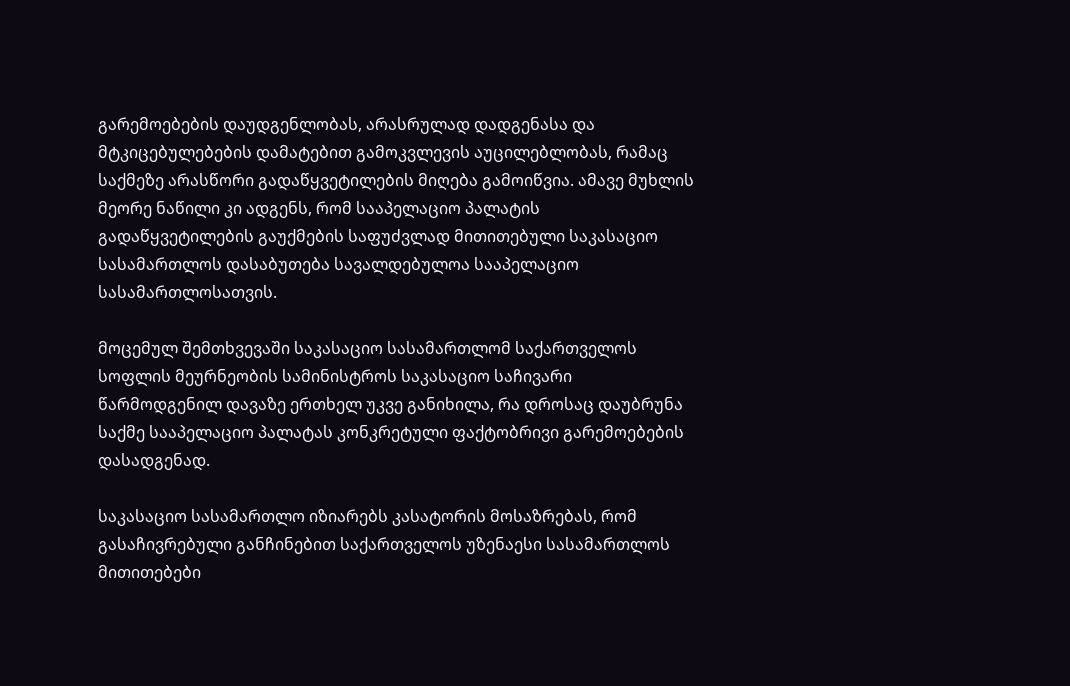გარემოებების დაუდგენლობას, არასრულად დადგენასა და მტკიცებულებების დამატებით გამოკვლევის აუცილებლობას, რამაც საქმეზე არასწორი გადაწყვეტილების მიღება გამოიწვია. ამავე მუხლის მეორე ნაწილი კი ადგენს, რომ სააპელაციო პალატის გადაწყვეტილების გაუქმების საფუძვლად მითითებული საკასაციო სასამართლოს დასაბუთება სავალდებულოა სააპელაციო სასამართლოსათვის.

მოცემულ შემთხვევაში საკასაციო სასამართლომ საქართველოს სოფლის მეურნეობის სამინისტროს საკასაციო საჩივარი წარმოდგენილ დავაზე ერთხელ უკვე განიხილა, რა დროსაც დაუბრუნა საქმე სააპელაციო პალატას კონკრეტული ფაქტობრივი გარემოებების დასადგენად.

საკასაციო სასამართლო იზიარებს კასატორის მოსაზრებას, რომ გასაჩივრებული განჩინებით საქართველოს უზენაესი სასამართლოს მითითებები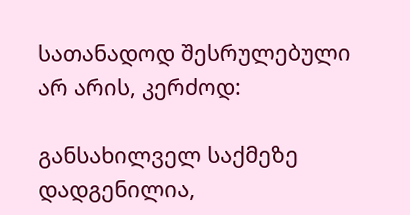სათანადოდ შესრულებული არ არის, კერძოდ:

განსახილველ საქმეზე დადგენილია,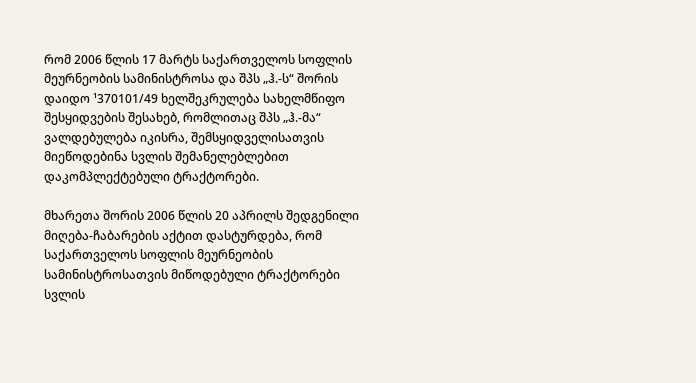რომ 2006 წლის 17 მარტს საქართველოს სოფლის მეურნეობის სამინისტროსა და შპს „ჰ.-ს“ შორის დაიდო ¹370101/49 ხელშეკრულება სახელმწიფო შესყიდვების შესახებ, რომლითაც შპს „ჰ.-მა“ ვალდებულება იკისრა, შემსყიდველისათვის მიეწოდებინა სვლის შემანელებლებით დაკომპლექტებული ტრაქტორები.

მხარეთა შორის 2006 წლის 20 აპრილს შედგენილი მიღება-ჩაბარების აქტით დასტურდება, რომ საქართველოს სოფლის მეურნეობის სამინისტროსათვის მიწოდებული ტრაქტორები სვლის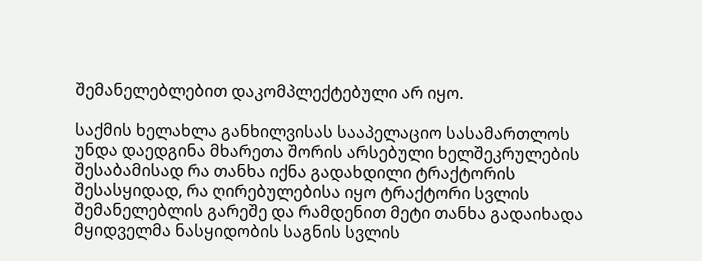შემანელებლებით დაკომპლექტებული არ იყო.

საქმის ხელახლა განხილვისას სააპელაციო სასამართლოს უნდა დაედგინა მხარეთა შორის არსებული ხელშეკრულების შესაბამისად რა თანხა იქნა გადახდილი ტრაქტორის შესასყიდად, რა ღირებულებისა იყო ტრაქტორი სვლის შემანელებლის გარეშე და რამდენით მეტი თანხა გადაიხადა მყიდველმა ნასყიდობის საგნის სვლის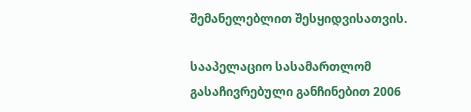შემანელებლით შესყიდვისათვის.

სააპელაციო სასამართლომ გასაჩივრებული განჩინებით 2006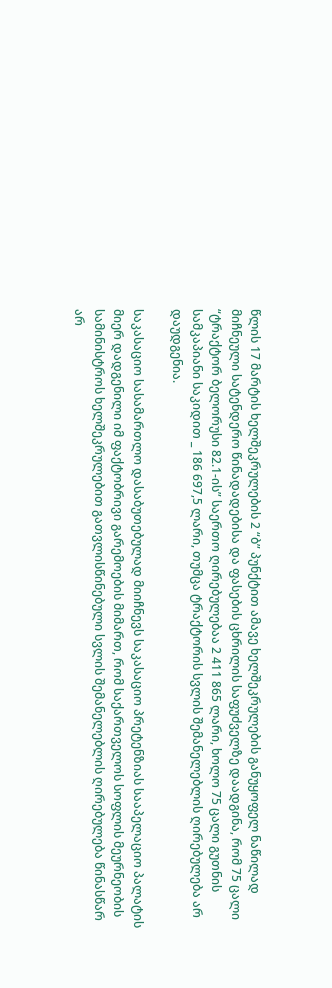წლის 17 მარტის ხელშეკრულების 2 “ბ” პუნქტით ამავე ხელშეკრულების განუყოფელ ნაწილად მიჩნეული სატენდერო წინადადებისა და ფასების ცხრილის საფუძველზე დაადგინა, რომ 75 ცალი “ტრაქტორ ბელორუსი 82.1-ის” საერთო ღირებულებაა 2 411 865 ლარი, ხოლო 75 ცალი გუთნის სამკაპიანი საკიდით _ 186 697,5 ლარი, თუმცა ტრაქტორის სვლის შემანელებლის ღირებულება არ დაუდგენია.

საკასაციო სასამართლო დასაბუთებულად მიიჩნევს საკასაციო პრეტენზიას სააპელაციო პალატის მიერ დადგენილი იმ ფაქტობრივი გარემოების მიმართ, რომ საქართველოს სოფლის მეურნეობის სამინისტროს ხელშეკრულებით გათვლისწინებული სვლის შემანელებლის ღირებულება წინასწარ არ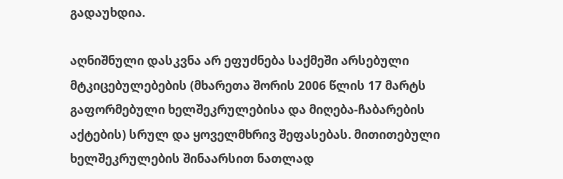გადაუხდია.

აღნიშნული დასკვნა არ ეფუძნება საქმეში არსებული მტკიცებულებების (მხარეთა შორის 2006 წლის 17 მარტს გაფორმებული ხელშეკრულებისა და მიღება-ჩაბარების აქტების) სრულ და ყოველმხრივ შეფასებას. მითითებული ხელშეკრულების შინაარსით ნათლად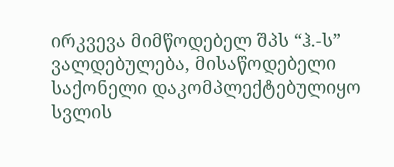ირკვევა მიმწოდებელ შპს “ჰ.-ს” ვალდებულება, მისაწოდებელი საქონელი დაკომპლექტებულიყო სვლის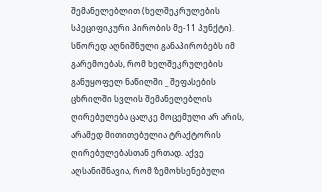შემანელებლით (ხელშეკრულების სპეციფიკური პირობის მე-11 პუნქტი). სწორედ აღნიშნული განაპირობებს იმ გარემოებას, რომ ხელშეკრულების განუყოფელ ნაწილში _ შეფასების ცხრილში სვლის შემანელებლის ღირებულება ცალკე მოცემული არ არის, არამედ მითითებულია ტრაქტორის ღირებულებასთან ერთად. აქვე აღსანიშნავია, რომ ზემოხსენებული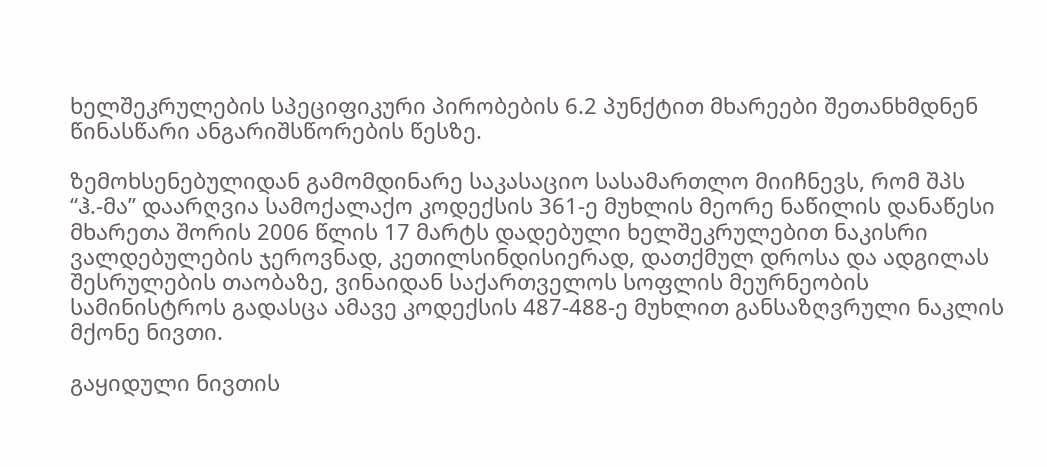ხელშეკრულების სპეციფიკური პირობების 6.2 პუნქტით მხარეები შეთანხმდნენ წინასწარი ანგარიშსწორების წესზე.

ზემოხსენებულიდან გამომდინარე საკასაციო სასამართლო მიიჩნევს, რომ შპს “ჰ.-მა” დაარღვია სამოქალაქო კოდექსის 361-ე მუხლის მეორე ნაწილის დანაწესი მხარეთა შორის 2006 წლის 17 მარტს დადებული ხელშეკრულებით ნაკისრი ვალდებულების ჯეროვნად, კეთილსინდისიერად, დათქმულ დროსა და ადგილას შესრულების თაობაზე, ვინაიდან საქართველოს სოფლის მეურნეობის სამინისტროს გადასცა ამავე კოდექსის 487-488-ე მუხლით განსაზღვრული ნაკლის მქონე ნივთი.

გაყიდული ნივთის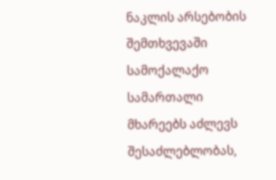ნაკლის არსებობის შემთხვევაში სამოქალაქო სამართალი მხარეებს აძლევს შესაძლებლობას,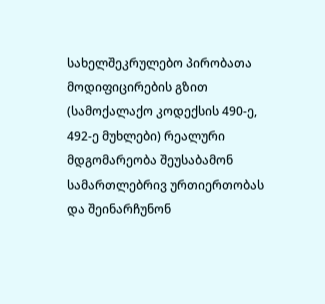სახელშეკრულებო პირობათა მოდიფიცირების გზით (სამოქალაქო კოდექსის 490-ე, 492-ე მუხლები) რეალური მდგომარეობა შეუსაბამონ სამართლებრივ ურთიერთობას და შეინარჩუნონ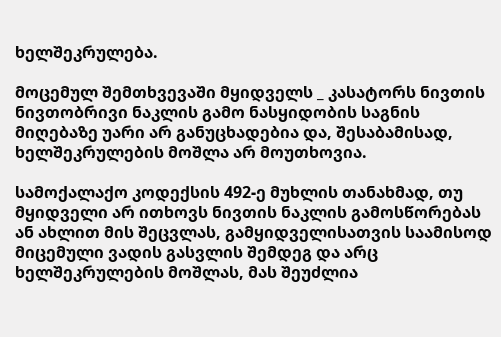ხელშეკრულება.

მოცემულ შემთხვევაში მყიდველს _ კასატორს ნივთის ნივთობრივი ნაკლის გამო ნასყიდობის საგნის მიღებაზე უარი არ განუცხადებია და, შესაბამისად, ხელშეკრულების მოშლა არ მოუთხოვია.

სამოქალაქო კოდექსის 492-ე მუხლის თანახმად, თუ მყიდველი არ ითხოვს ნივთის ნაკლის გამოსწორებას ან ახლით მის შეცვლას, გამყიდველისათვის საამისოდ მიცემული ვადის გასვლის შემდეგ და არც ხელშეკრულების მოშლას, მას შეუძლია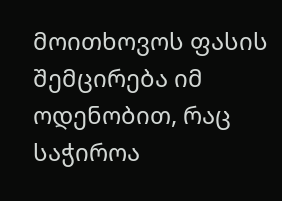მოითხოვოს ფასის შემცირება იმ ოდენობით, რაც საჭიროა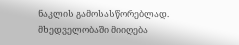ნაკლის გამოსასწორებლად. მხედველობაში მიიღება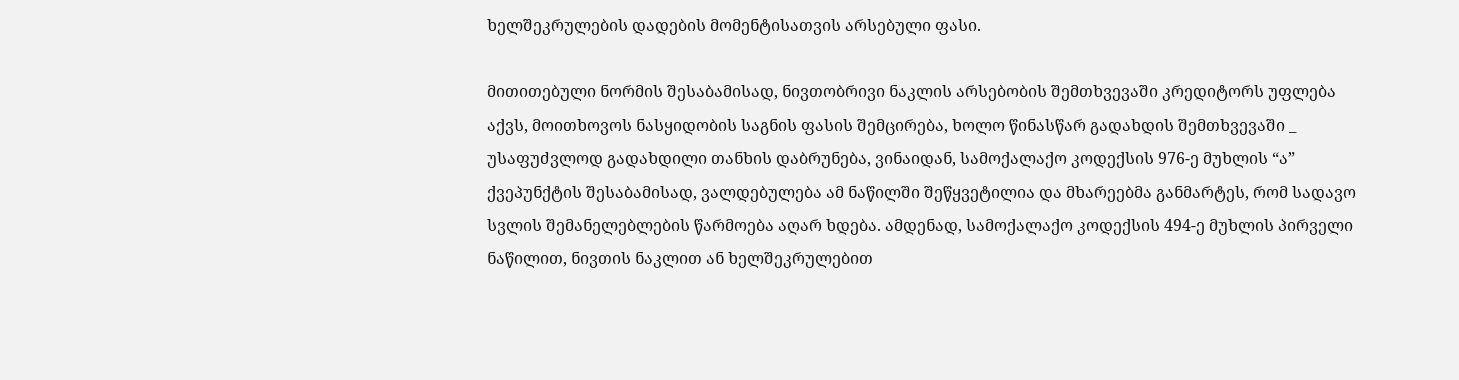ხელშეკრულების დადების მომენტისათვის არსებული ფასი.

მითითებული ნორმის შესაბამისად, ნივთობრივი ნაკლის არსებობის შემთხვევაში კრედიტორს უფლება აქვს, მოითხოვოს ნასყიდობის საგნის ფასის შემცირება, ხოლო წინასწარ გადახდის შემთხვევაში _ უსაფუძვლოდ გადახდილი თანხის დაბრუნება, ვინაიდან, სამოქალაქო კოდექსის 976-ე მუხლის “ა” ქვეპუნქტის შესაბამისად, ვალდებულება ამ ნაწილში შეწყვეტილია და მხარეებმა განმარტეს, რომ სადავო სვლის შემანელებლების წარმოება აღარ ხდება. ამდენად, სამოქალაქო კოდექსის 494-ე მუხლის პირველი ნაწილით, ნივთის ნაკლით ან ხელშეკრულებით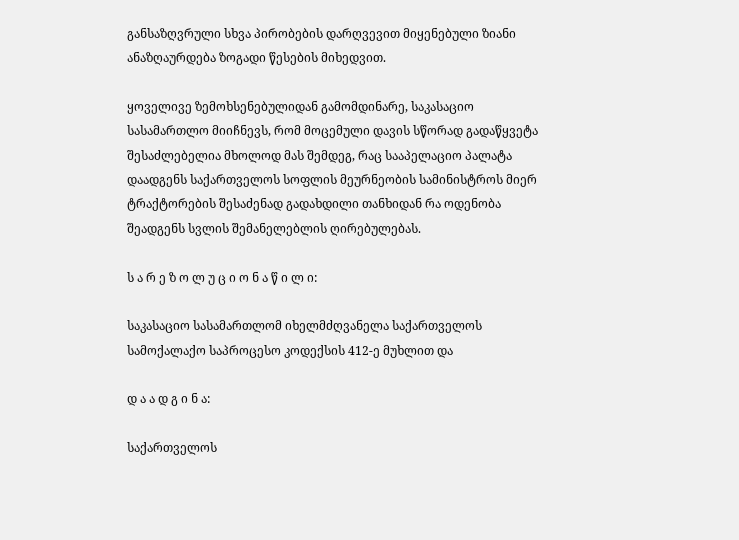განსაზღვრული სხვა პირობების დარღვევით მიყენებული ზიანი ანაზღაურდება ზოგადი წესების მიხედვით.

ყოველივე ზემოხსენებულიდან გამომდინარე, საკასაციო სასამართლო მიიჩნევს, რომ მოცემული დავის სწორად გადაწყვეტა შესაძლებელია მხოლოდ მას შემდეგ, რაც სააპელაციო პალატა დაადგენს საქართველოს სოფლის მეურნეობის სამინისტროს მიერ ტრაქტორების შესაძენად გადახდილი თანხიდან რა ოდენობა შეადგენს სვლის შემანელებლის ღირებულებას.

ს ა რ ე ზ ო ლ უ ც ი ო ნ ა წ ი ლ ი:

საკასაციო სასამართლომ იხელმძღვანელა საქართველოს სამოქალაქო საპროცესო კოდექსის 412-ე მუხლით და

დ ა ა დ გ ი ნ ა:

საქართველოს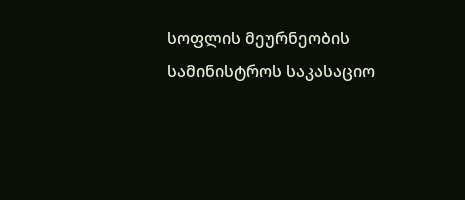სოფლის მეურნეობის სამინისტროს საკასაციო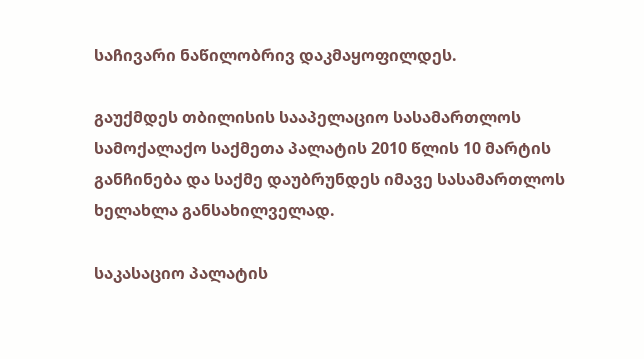საჩივარი ნაწილობრივ დაკმაყოფილდეს.

გაუქმდეს თბილისის სააპელაციო სასამართლოს სამოქალაქო საქმეთა პალატის 2010 წლის 10 მარტის განჩინება და საქმე დაუბრუნდეს იმავე სასამართლოს ხელახლა განსახილველად.

საკასაციო პალატის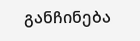განჩინება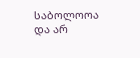საბოლოოა და არ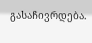გასაჩივრდება.